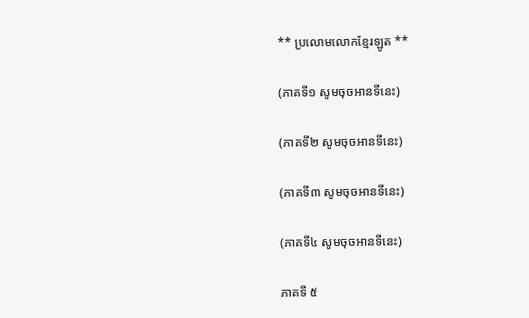** ប្រលោមលោកខ្មែរឡូត **

(ភាគទី១ សូមចុចអានទីនេះ)

(ភាគទី២ សូមចុចអានទីនេះ)

(ភាគទី៣ សូមចុចអានទីនេះ)

(ភាគទី៤ សូមចុចអានទីនេះ)

ភាគទី ៥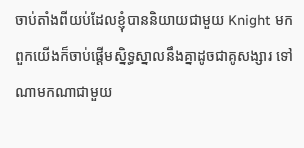ចាប់តាំងពីយប់ដែលខ្ញុំបាននិយាយជាមួយ Knight មក ពួកយើងក៏ចាប់ផ្តើមស្និទ្ធស្នាលនឹងគ្នាដូចជាគូសង្សារ ទៅណាមកណាជាមួយ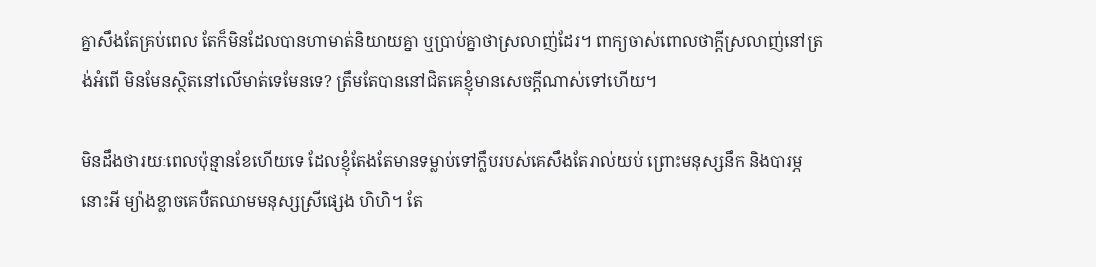គ្នាសឹងតែគ្រប់ពេល តែក៏មិនដែលបានហាមាត់និយាយគ្នា ឬប្រាប់គ្នាថាស្រលាញ់ដែរ។ ពាក្យចាស់ពោលថាក្តីស្រលាញ់នៅត្រង់អំពើ មិនមែនស្ថិតនៅលើមាត់ទេមែនទេ? ត្រឹមតែបាននៅជិតគេខ្ញុំមានសេចក្តីណាស់ទៅហើយ។

មិនដឹងថារយៈពេលប៉ុន្មានខែហើយទេ ដែលខ្ញុំតែងតែមានទម្លាប់ទៅក្លឹបរបស់គេសឹងតែរាល់យប់ ព្រោះមនុស្សនឹក និងបារម្ភនោះអី ម្យ៉ាងខ្លាចគេបឺតឈាមមនុស្សស្រីផ្សេង ហិហិ។ តែ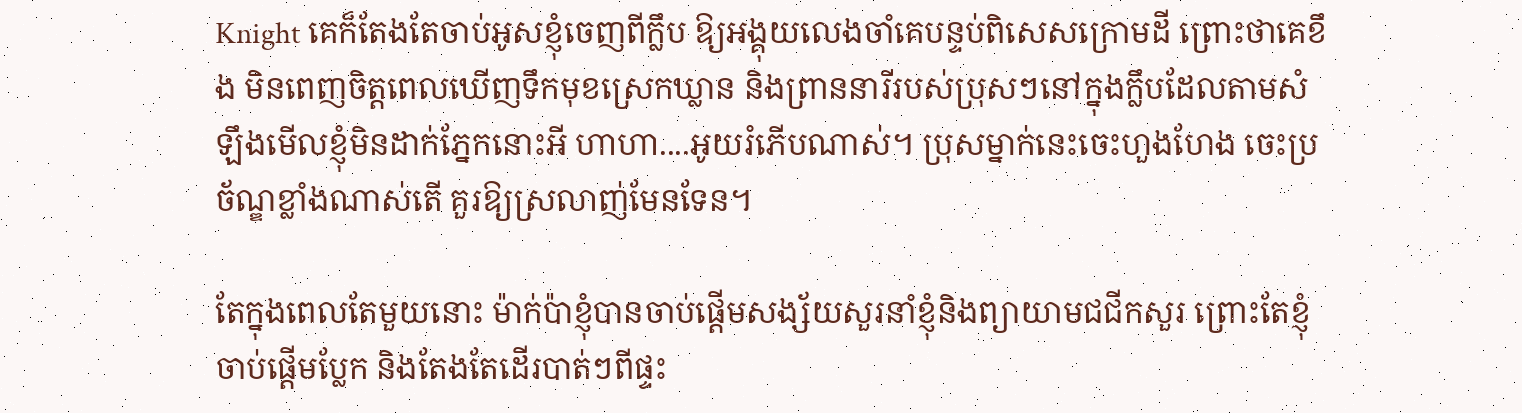Knight គេក៏តែងតែចាប់អូសខ្ញុំចេញពីក្លឹប ឱ្យអង្គុយលេងចាំគេបន្ទប់ពិសេសក្រោមដី ព្រោះថាគេខឹង មិនពេញចិត្តពេលឃើញទឹកមុខស្រេកឃ្លាន និងព្រាននារីរបស់ប្រុសៗនៅក្នុងក្លឹបដែលតាមសំឡឹងមើលខ្ញុំមិនដាក់ភ្នែកនោះអី ហាហា....អូយរំភើបណាស់។ ប្រុសម្នាក់នេះចេះហួងហែង ចេះប្រច័ណ្ឌខ្លាំងណាស់តើ គួរឱ្យស្រលាញ់មែនទែន។

តែក្នុងពេលតែមួយនោះ ម៉ាក់ប៉ាខ្ញុំបានចាប់ផ្តើមសង្ស័យសួរនាំខ្ញុំនិងព្យាយាមជជីកសួរ ព្រោះតែខ្ញុំចាប់ផ្តើមប្លែក និងតែងតែដើរបាត់ៗពីផ្ទះ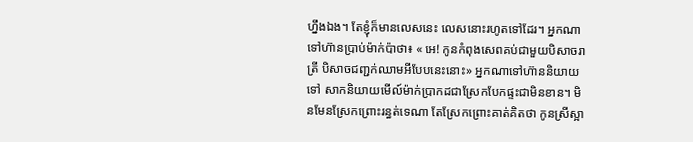ហ្នឹងឯង។ តែខ្ញុំក៏មានលេសនេះ លេសនោះរហូតទៅដែរ។ អ្នកណាទៅហ៊ានប្រាប់ម៉ាក់ប៉ាថា៖ « អេ! កូនកំពុងសេពគប់ជាមួយបិសាចរាត្រី បិសាចជញ្ជក់ឈាមអីបែបនេះនោះ» អ្នកណាទៅហ៊ាននិយាយទៅ សាកនិយាយមើល៍ម៉ាក់ប្រាកដជាស្រែកបែកផ្ទះជាមិនខាន។ មិនមែនស្រែកព្រោះរន្ធត់ទេណា តែស្រែកព្រោះគាត់គិតថា កូនស្រីស្អា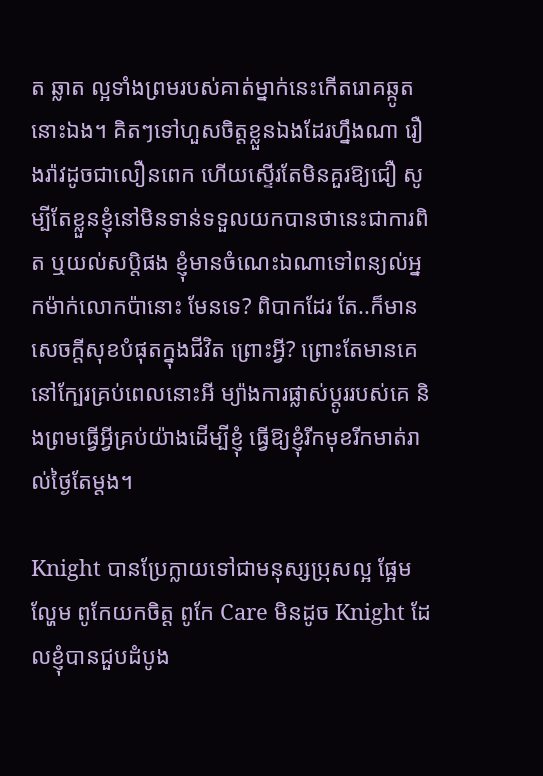ត ឆ្លាត ល្អទាំងព្រមរបស់គាត់ម្នាក់នេះកើតរោគឆ្កូតនោះឯង។ គិតៗទៅហួសចិត្តខ្លួនឯងដែរហ្នឹងណា រឿងរ៉ាវដូចជាលឿនពេក ហើយស្ទើរតែមិនគួរឱ្យជឿ សូម្បីតែខ្លួនខ្ញុំនៅមិនទាន់ទទួលយកបានថានេះជាការពិត ឬយល់សប្តិផង ខ្ញុំមានចំណេះឯណាទៅពន្យល់អ្នកម៉ាក់លោកប៉ានោះ មែនទេ? ពិបាកដែរ តែ..ក៏មានសេចក្តីសុខបំផុតក្នុងជីវិត ព្រោះអ្វី? ព្រោះតែមានគេនៅក្បែរគ្រប់ពេលនោះអី ម្យ៉ាងការផ្លាស់ប្តូររបស់គេ និងព្រមធ្វើអ្វីគ្រប់យ៉ាងដើម្បីខ្ញុំ ធ្វើឱ្យខ្ញុំរីកមុខរីកមាត់រាល់ថ្ងៃតែម្តង។

Knight បានប្រែក្លាយទៅជាមនុស្សប្រុសល្អ ផ្អែមល្ហែម ពូកែយកចិត្ត ពូកែ Care មិនដូច Knight ដែលខ្ញុំបានជួបដំបូង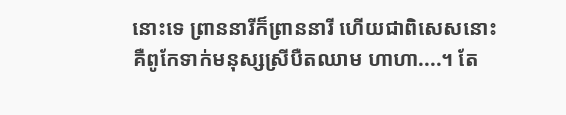នោះទេ ព្រាននារីក៏ព្រាននារី ហើយជាពិសេសនោះគឺពូកែទាក់មនុស្សស្រីបឺតឈាម ហាហា....។ តែ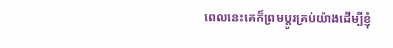ពេលនេះគេក៏ព្រមប្តូរគ្រប់យ៉ាងដើម្បីខ្ញុំ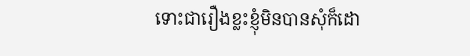ទោះជារឿងខ្លះខ្ញុំមិនបានសុំក៏ដោ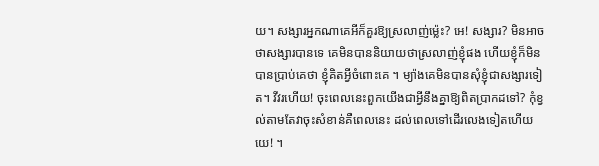យ។ សង្សារអ្នកណាគេអីក៏គួរឱ្យស្រលាញ់ម្ល៉េះ? អេ! សង្សារ? មិនអាចថាសង្សារបានទេ គេមិនបាននិយាយថាស្រលាញ់ខ្ញុំផង ហើយខ្ញុំក៏មិនបានប្រាប់គេថា ខ្ញុំគិតអ្វីចំពោះគេ ។ ម្យ៉ាងគេមិនបានសុំខ្ញុំជាសង្សារទៀត។ វីវរហើយ! ចុះពេលនេះពួកយើងជាអ្វីនឹងគ្នាឱ្យពិតប្រាកដទៅ? កុំខ្វល់តាមតែវាចុះសំខាន់គឺពេលនេះ ដល់ពេលទៅដើរលេងទៀតហើយ យេ! ។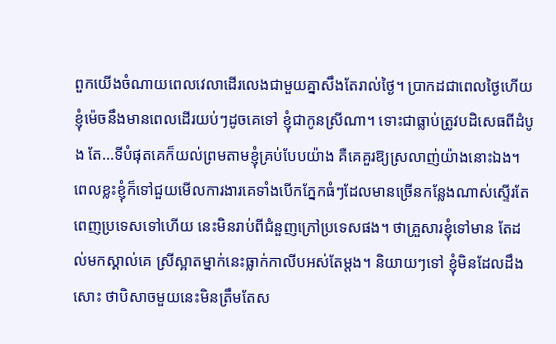ពួកយើងចំណាយពេលវេលាដើរលេងជាមួយគ្នាសឹងតែរាល់ថ្ងៃ។ ប្រាកដជាពេលថ្ងៃហើយ ខ្ញុំម៉េចនឹងមានពេលដើរយប់ៗដូចគេទៅ ខ្ញុំជាកូនស្រីណា។ ទោះជាធ្លាប់ត្រូវបដិសេធពីដំបូង តែ...ទីបំផុតគេក៏យល់ព្រមតាមខ្ញុំគ្រប់បែបយ៉ាង គឺគេគួរឱ្យស្រលាញ់យ៉ាងនោះឯង។ ពេលខ្លះខ្ញុំក៏ទៅជួយមើលការងារគេទាំងបើកភ្នែកធំៗដែលមានច្រើនកន្លែងណាស់ស្ទើរតែពេញប្រទេសទៅហើយ នេះមិនរាប់ពីជំនួញក្រៅប្រទេសផង។ ថាគ្រួសារខ្ញុំទៅមាន តែដល់មកស្គាល់គេ ស្រីស្អាតម្នាក់នេះធ្លាក់កាលីបអស់តែម្តង។ និយាយៗទៅ ខ្ញុំមិនដែលដឹងសោះ ថាបិសាចមួយនេះមិនត្រឹមតែស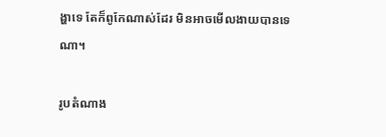ង្ហាទេ តែក៏ពូកែណាស់ដែរ មិនអាចមើលងាយបានទេណា។

រូបតំណាង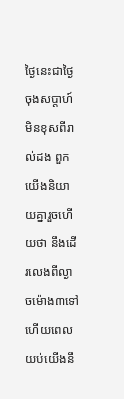ថ្ងៃនេះជាថ្ងៃចុងសប្តាហ៍ មិនខុសពីរាល់ដង ពួកយើងនិយាយគ្នារួចហើយថា នឹងដើរលេងពីល្ងាចម៉ោង៣ទៅ ហើយពេលយប់យើងនឹ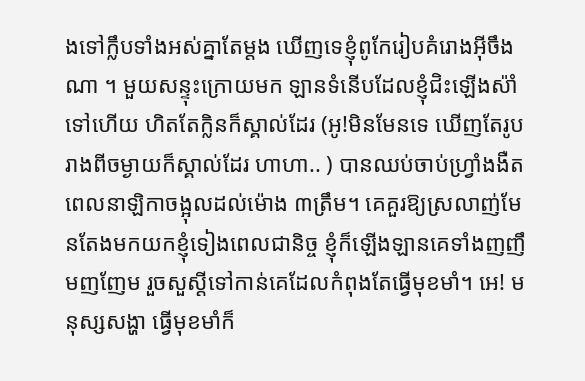ងទៅក្លឹបទាំងអស់គ្នាតែម្តង ឃើញទេខ្ញុំពូកែរៀបគំរោងអ៊ីចឹងណា ។ មួយសន្ទុះក្រោយមក ឡានទំនើបដែលខ្ញុំជិះឡើងស៉ាំទៅហើយ ហិតតែក្លិនក៏ស្គាល់ដែរ (អូ!មិនមែនទេ ឃើញតែរូបរាងពីចម្ងាយក៏ស្គាល់ដែរ ហាហា.. ) បានឈប់ចាប់ហ្វ្រាំងងឺត ពេលនាឡិកាចង្អុលដល់ម៉ោង ៣ត្រឹម។ គេគួរឱ្យស្រលាញ់មែនតែងមកយកខ្ញុំទៀងពេលជានិច្ច ខ្ញុំក៏ឡើងឡានគេទាំងញញឹមញញែម រួចសួស្តីទៅកាន់គេដែលកំពុងតែធ្វើមុខមាំ។ អេ! មនុស្សសង្ហា ធ្វើមុខមាំក៏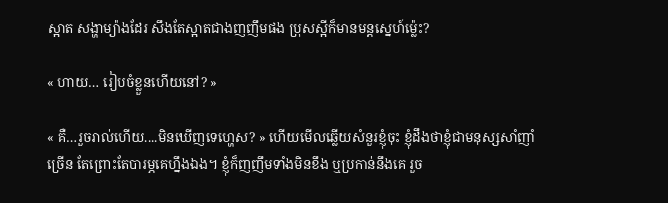ស្អាត សង្ហាម្យ៉ាងដែរ សឹងតែស្អាតជាងញញឹមផង ប្រុសស្អីក៏មានមន្តស្នេហ៍ម្ល៉េះ?

« ហាយ… រៀបចំខ្លួនហើយនៅ? »

« គឺ…រួចរាល់ហើយ....មិនឃើញទេហ្ហេស? » ហើយមើលឆ្លើយសំនួរខ្ញុំចុះ ខ្ញុំដឹងថាខ្ញុំជាមនុស្សសាំញាំច្រើន តែព្រោះតែបារម្ភគេហ្នឹងឯង។ ខ្ញុំក៏ញញឹមទាំងមិនខឹង ឬប្រកាន់នឹងគេ រួច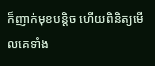ក៏ញាក់មុខបន្តិច ហើយពិនិត្យមើលគេទាំង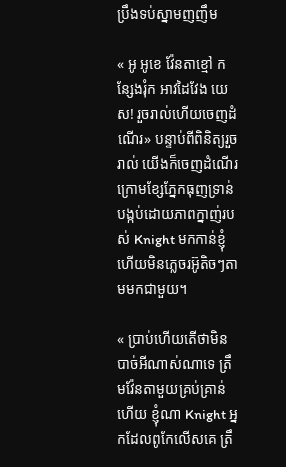ប្រឹងទប់ស្នាមញញឹម

« អូ អូខេ វ៉ែនតាខ្មៅ កន្សែងរុំក អាវដៃវែង យេស! រួចរាល់ហើយចេញដំណើរ» បន្ទាប់ពីពិនិត្យរួចរាល់ យើងក៏ចេញដំណើរក្រោមខ្សែភ្នែកធុញទ្រាន់ បង្កប់ដោយភាពក្នាញ់របស់ Knight មកកាន់ខ្ញុំ ហើយមិនភ្លេចរអ៊ូតិចៗតាមមកជាមួយ។

« ប្រាប់ហើយតើថាមិនបាច់អីណាស់ណាទេ ត្រឹមវ៉ែនតាមួយគ្រប់គ្រាន់ហើយ ខ្ញុំណា Knight អ្នកដែលពូកែលើសគេ ត្រឹ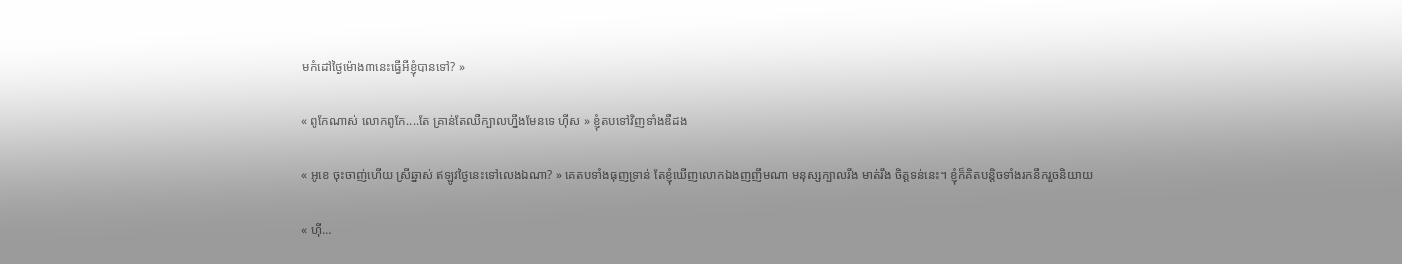មកំដៅថ្ងៃម៉ោង៣នេះធ្វើអីខ្ញុំបានទៅ? »

« ពូកែណាស់ លោកពូកែ....តែ គ្រាន់តែឈឺក្បាលហ្នឹងមែនទេ ហ៊ីស » ខ្ញុំតបទៅវិញទាំងឌឺដង

« អូខេ ចុះចាញ់ហើយ ស្រីឆ្នាស់ ឥឡូវថ្ងៃនេះទៅលេងឯណា? » គេតបទាំងធុញទ្រាន់ តែខ្ញុំឃើញលោកឯងញញឹមណា មនុស្សក្បាលរឹង មាត់រឹង ចិត្តទន់នេះ។ ខ្ញុំក៏គិតបន្តិចទាំងរកនឹករួចនិយាយ

« ហ៊ី…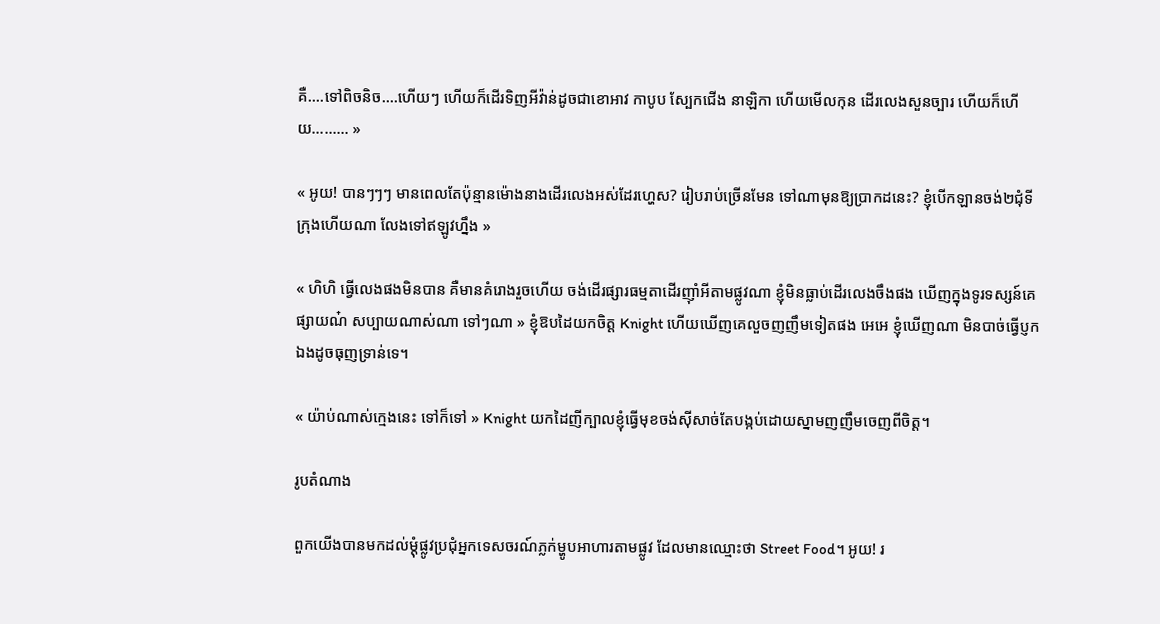គឺ....ទៅពិចនិច....ហើយៗ ហើយក៏ដើរទិញអីវ៉ាន់ដូចជាខោអាវ កាបូប ស្បែកជើង នាឡិកា ហើយមើលកុន ដើរលេងសួនច្បារ ហើយក៏ហើយ……… »

« អូយ! បានៗៗៗ មានពេលតែប៉ុន្មានម៉ោងនាងដើរលេងអស់ដែរហ្ហេស? រៀបរាប់ច្រើនមែន ទៅណាមុនឱ្យប្រាកដនេះ? ខ្ញុំបើកឡានចង់២ជុំទីក្រុងហើយណា លែងទៅឥឡូវហ្នឹង »

« ហិហិ ធ្វើលេងផងមិនបាន គឺមានគំរោងរួចហើយ ចង់ដើរផ្សារធម្មតាដើរញ៉ាំអីតាមផ្លូវណា ខ្ញុំមិនធ្លាប់ដើរលេងចឹងផង ឃើញក្នុងទូរទស្សន៍គេផ្សាយណ៎ សប្បាយណាស់ណា ទៅៗណា » ខ្ញុំឱបដៃយកចិត្ត Knight ហើយឃើញគេលួចញញឹមទៀតផង អេអេ ខ្ញុំឃើញណា មិនបាច់ធ្វើប្ញកឯងដូចធុញទ្រាន់ទេ។

« យ៉ាប់ណាស់ក្មេងនេះ ទៅក៏ទៅ » Knight យកដៃញីក្បាលខ្ញុំធ្វើមុខចង់ស៊ីសាច់តែបង្កប់ដោយស្នាមញញឹមចេញពីចិត្ត។

រូបតំណាង

ពួកយើងបានមកដល់ម្តុំផ្លូវប្រជុំអ្នកទេសចរណ៍ភ្លក់ម្ហូបអាហារតាមផ្លូវ ដែលមានឈ្មោះថា Street Food។ អូយ! រ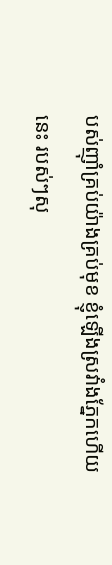បស់ញ៉ាំគ្រប់យ៉ាងគ្រប់មុខ ខ្ញុំឡើងស្រវាំងភ្នែកហើយនេះ របស់ៗសុ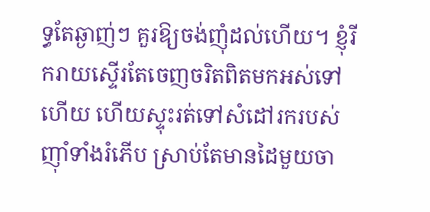ទ្ធតែឆ្ងាញ់ៗ គួរឱ្យចង់ញុំដល់ហើយ។ ខ្ញុំរីករាយស្ទើរតែចេញចរិតពិតមកអស់ទៅហើយ ហើយស្ទុះរត់ទៅសំដៅរករបស់ញ៉ាំទាំងរំភើប ស្រាប់តែមានដៃមួយចា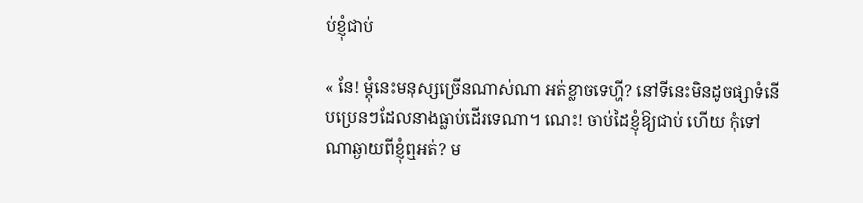ប់ខ្ញុំជាប់

« នែ! ម្តុំនេះមនុស្សច្រើនណាស់ណា អត់ខ្លាចទេហ្ហី? នៅទីនេះមិនដូចផ្សាទំនើបប្រេនៗដែលនាងធ្លាប់ដើរទេណា។ ណេះ! ចាប់ដៃខ្ញុំឱ្យជាប់ ហើយ កុំទៅណាឆ្ងាយពីខ្ញុំឮអត់? ម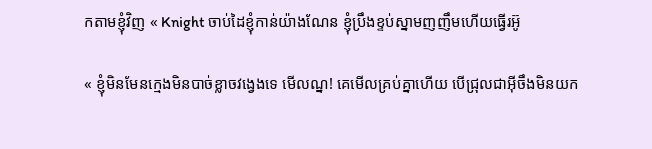កតាមខ្ញុំវិញ « Knight ចាប់ដៃខ្ញុំកាន់យ៉ាងណែន ខ្ញុំប្រឹងខ្ទប់ស្នាមញញឹមហើយធ្វើរអ៊ូ

« ខ្ញុំមិនមែនក្មេងមិនបាច់ខ្លាចវង្វេងទេ មើលណ្ន! គេមើលគ្រប់គ្នាហើយ បើជ្រុលជាអ៊ីចឹងមិនយក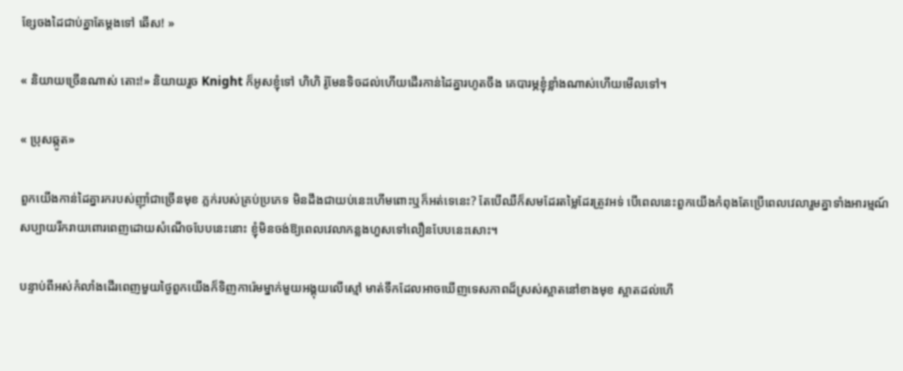ខ្សែចងដៃជាប់គ្នាតែម្តងទៅ ឆើស! »

« និយាយច្រើនណាស់ តោះ!» និយាយរួច Knight ក៏អូសខ្ញុំទៅ ហិហិ រ៉ូមែនទិចដល់ហើយដើរកាន់ដៃគ្នារហូតចឹង គេបារម្ភខ្ញុំខ្លាំងណាស់ហើយមើលទៅ។

« ប្រុសឆ្កូត»

ពួកយើងកាន់ដៃគ្នារករបស់ញ៉ាំជាច្រើនមុខ ភ្លក់របស់គ្រប់ប្រភេទ មិនដឹងជាយប់នេះហើមពោះឬក៏អត់ទេនេះ? តែបើឈឺក៏សមដែរតម្លៃដែរត្រូវអទ់ បើពេលនេះពួកយើងកំពុងតែប្រើពេលវេលារួមគ្នាទាំងអារម្មណ៍ សប្បាយរីករាយពោរពេញដោយសំណើចបែបនេះនោះ ខ្ញុំមិនចង់ឱ្យពេលវេលាកន្លងហួសទៅលឿនបែបនេះសោះ។

បន្ទាប់ពីអស់កំលាំងដើរពេញមួយថ្ងៃពួកយើងក៏ទិញការ៉េមម្នាក់មួយអង្គុយលើស្មៅ មាត់ទឹកដែលអាចឃើញទេសភាពដ៏ស្រស់ស្អាតនៅខាងមុខ ស្អាតដល់ហើ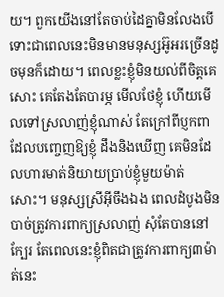យ។ ពួកយើងនៅតែចាប់ដៃគ្នាមិនលែងបើទោះជាពេលនេះមិនមានមនុស្សអ៊ូអរច្រើនដូចមុនក៏ដោយ។ ពេលខ្លះខ្ញុំមិនយល់ពីចិត្តគេសោះ គេតែងតែបារម្ភ មើលថែខ្ញុំ ហើយមើលទៅស្រលាញ់ខ្ញុំណាស់ តែក្រៅពីប្ញកពាដែលបញ្ចេញឱ្យខ្ញុំ ដឹងនិងឃើញ គេមិនដែលហារមាត់និយាយប្រាប់ខ្ញុំមួយម៉ាត់សោះ។ មនុស្សស្រីអ៊ីចឹងឯង ពេលដំបូងមិនបាច់ត្រូវការពាក្យស្រលាញ់ សុំតែបាននៅក្បែរ តែពេលនេះខ្ញុំពិតជាត្រូវការពាក្យ៣ម៉ាត់នេះ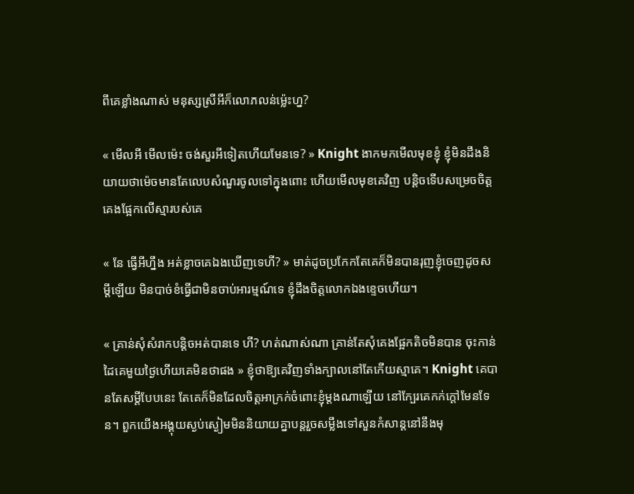ពីគេខ្លាំងណាស់ មនុស្សស្រីអីក៏លោភលន់ម្ល៉េះហ្ន?

« មើលអី មើលម៉េះ ចង់សួរអីទៀតហើយមែនទេ? » Knight ងាកមកមើលមុខខ្ញុំ ខ្ញុំមិនដឹងនិយាយថាម៉េចមានតែលេបសំណួរចូលទៅក្នុងពោះ ហើយមើលមុខគេវិញ បន្តិចទើបសម្រេចចិត្តគេងផ្អែកលើស្មារបស់គេ

« នែ ធ្វើអីហ្នឹង អត់ខ្លាចគេឯងឃើញទេហី? » មាត់ដូចប្រកែកតែគេក៏មិនបានរុញខ្ញុំចេញដូចសម្តីឡើយ មិនបាច់ខំធ្វើជាមិនចាប់អារម្មណ៍ទេ ខ្ញុំដឹងចិត្តលោកឯងខ្ទេចហើយ។

« គ្រាន់សុំសំរាកបន្តិចអត់បានទេ ហី? ហត់ណាស់ណា គ្រាន់តែសុំគេងផ្អែកតិចមិនបាន ចុះកាន់ដៃគេមួយថ្ងៃហើយគេមិនថាផង » ខ្ញុំថាឱ្យគេវិញទាំងក្បាលនៅតែកើយស្មាគេ។ Knight គេបានតែសម្តីបែបនេះ តែគេក៏មិនដែលចិត្តអាក្រក់ចំពោះខ្ញុំម្តងណាឡើយ នៅក្បែរគេកក់ក្តៅមែនទែន។ ពួកយើងអង្គុយស្ងប់ស្ងៀមមិននិយាយគ្នាបន្តរួចសម្លឹងទៅសួនកំសាន្តនៅនឹងមុ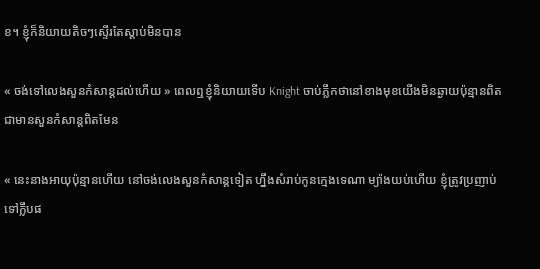ខ។ ខ្ញុំក៏និយាយតិចៗស្ទើរតែស្តាប់មិនបាន

« ចង់ទៅលេងសួនកំសាន្តដល់ហើយ » ពេលឮខ្ញុំនិយាយទើប Knight ចាប់ភ្លឹកថានៅខាងមុខយើងមិនឆ្ងាយប៉ុន្មានពិតជាមានសួនកំសាន្តពិតមែន

« នេះនាងអាយុប៉ុន្មានហើយ នៅចង់លេងសួនកំសាន្តទៀត ហ្នឹងសំរាប់កូនក្មេងទេណា ម្យ៉ាងយប់ហើយ ខ្ញុំត្រូវប្រញាប់ទៅក្លឹបផ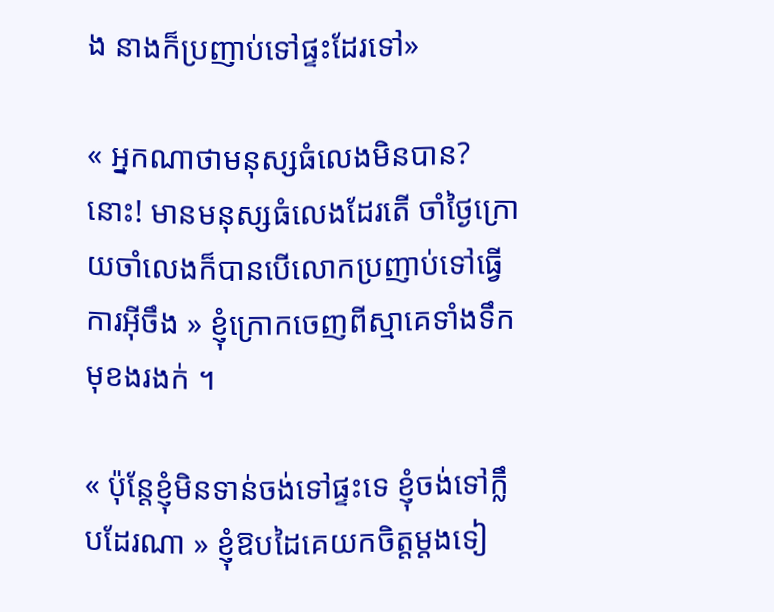ង នាងក៏ប្រញាប់ទៅផ្ទះដែរទៅ»

« អ្នកណាថាមនុស្សធំលេងមិនបាន? នោះ! មានមនុស្សធំលេងដែរតើ ចាំថ្ងៃក្រោយចាំលេងក៏បានបើលោកប្រញាប់ទៅធ្វើការអ៊ីចឹង » ខ្ញុំក្រោកចេញពីស្មាគេទាំងទឹកមុខងរងក់ ។

« ប៉ុន្តែខ្ញុំមិនទាន់ចង់ទៅផ្ទះទេ ខ្ញុំចង់ទៅក្លឹបដែរណា » ខ្ញុំឱបដៃគេយកចិត្តម្តងទៀ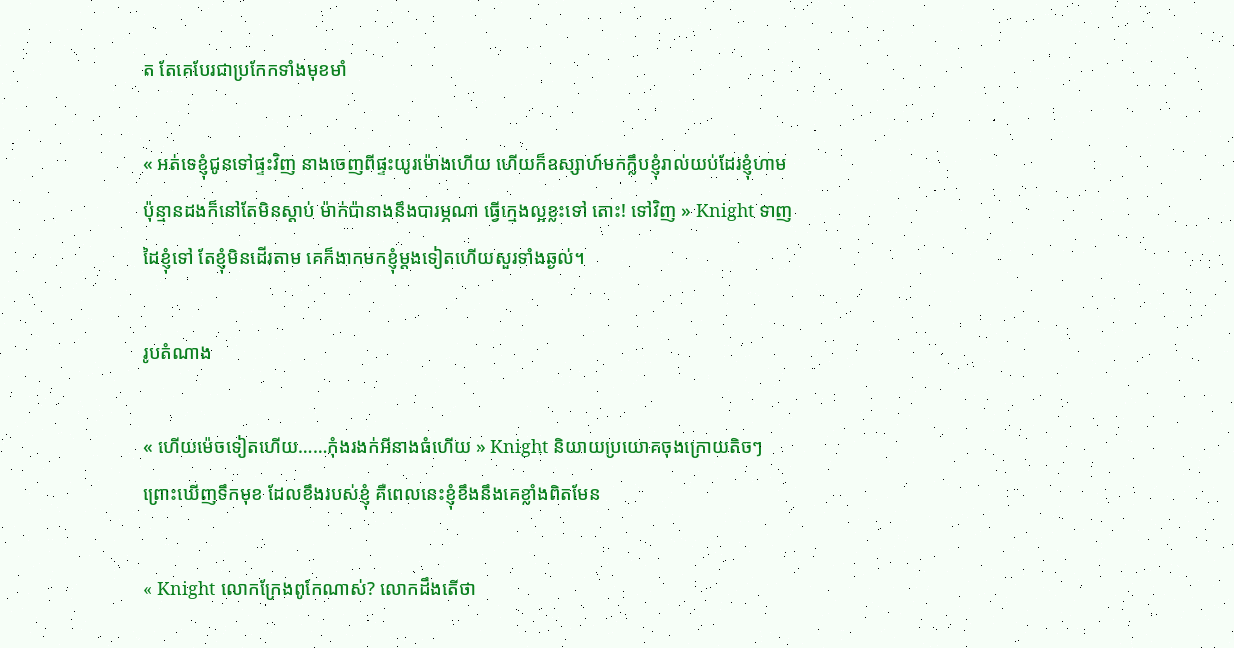ត តែគេបែរជាប្រកែកទាំងមុខមាំ

« អត់ទេខ្ញុំជូនទៅផ្ទះវិញ នាងចេញពីផ្ទះយូរម៉ោងហើយ ហើយក៏ឧស្សាហ៍មកក្លឹបខ្ញុំរាល់យប់ដែរខ្ញុំហាមប៉ុន្មានដងក៏នៅតែមិនស្តាប់ ម៉ាក់ប៉ានាងនឹងបារម្ភណា ធ្វើក្មេងល្អខ្លះទៅ តោះ! ទៅវិញ » Knight ទាញដៃខ្ញុំទៅ តែខ្ញុំមិនដើរតាម គេក៏ងាកមកខ្ញុំម្តងទៀតហើយសួរទាំងឆ្ងល់។

រូបតំណាង

« ហើយម៉េចទៀតហើយ……កុំងរងក់អីនាងធំហើយ » Knight និយាយប្រយោគចុងក្រោយតិចៗព្រោះឃើញទឹកមុខ ដែលខឹងរបស់ខ្ញុំ គឺពេលនេះខ្ញុំខឹងនឹងគេខ្លាំងពិតមែន

« Knight លោកក្រែងពូកែណាស់? លោកដឹងតើថា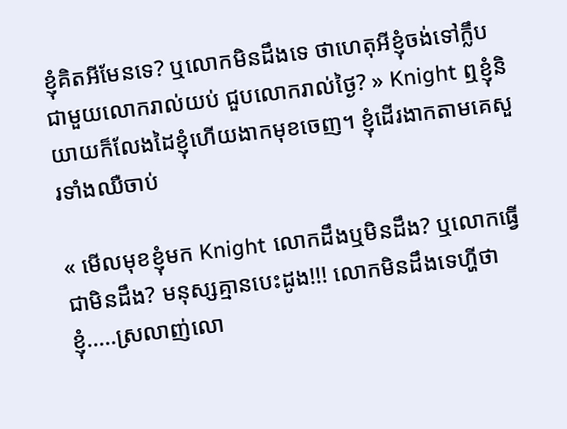ខ្ញុំគិតអីមែនទេ? ឬលោកមិនដឹងទេ ថាហេតុអីខ្ញុំចង់ទៅក្លឹបជាមួយលោករាល់យប់ ជួបលោករាល់ថ្ងៃ? » Knight ឮខ្ញុំនិយាយក៏លែងដៃខ្ញុំហើយងាកមុខចេញ។ ខ្ញុំដើរងាកតាមគេសួរទាំងឈឺចាប់

« មើលមុខខ្ញុំមក Knight លោកដឹងឬមិនដឹង? ឬលោកធ្វើជាមិនដឹង? មនុស្សគ្មានបេះដូង!!! លោកមិនដឹងទេហ្ហីថាខ្ញុំ.....ស្រលាញ់លោ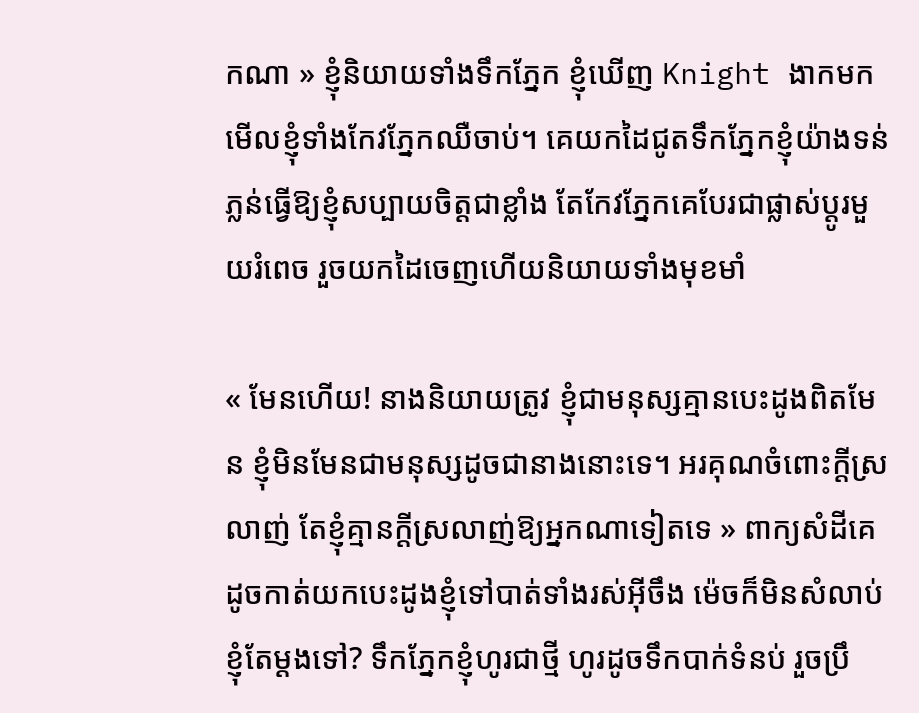កណា » ខ្ញុំនិយាយទាំងទឹកភ្នែក ខ្ញុំឃើញ Knight ងាកមកមើលខ្ញុំទាំងកែវភ្នែកឈឺចាប់។ គេយកដៃជូតទឹកភ្នែកខ្ញុំយ៉ាងទន់ភ្លន់ធ្វើឱ្យខ្ញុំសប្បាយចិត្តជាខ្លាំង តែកែវភ្នែកគេបែរជាផ្លាស់ប្តូរមួយរំពេច រួចយកដៃចេញហើយនិយាយទាំងមុខមាំ

« មែនហើយ! នាងនិយាយត្រូវ ខ្ញុំជាមនុស្សគ្មានបេះដូងពិតមែន ខ្ញុំមិនមែនជាមនុស្សដូចជានាងនោះទេ។ អរគុណចំពោះក្តីស្រលាញ់ តែខ្ញុំគ្មានក្តីស្រលាញ់ឱ្យអ្នកណាទៀតទេ » ពាក្យសំដីគេដូចកាត់យកបេះដូងខ្ញុំទៅបាត់ទាំងរស់អ៊ីចឹង ម៉េចក៏មិនសំលាប់ខ្ញុំតែម្តងទៅ? ទឹកភ្នែកខ្ញុំហូរជាថ្មី ហូរដូចទឹកបាក់ទំនប់ រួចប្រឹ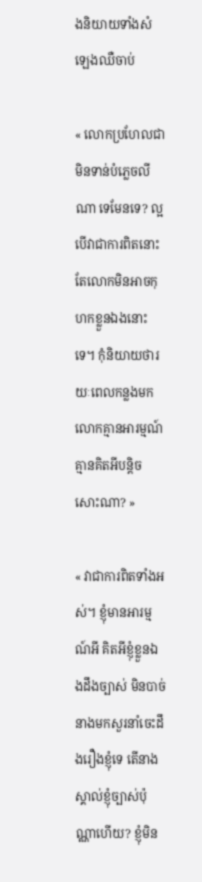ងនិយាយទាំងសំឡេងឈឺចាប់

« លោកប្រហែលជាមិនទាន់បំភ្លេចលីណា ទេមែនទេ? ល្អបើវាជាការពិតនោះ តែលោកមិនអាចកុហកខ្លួនឯងនោះទេ។ កុំនិយាយថារយៈពេលកន្លងមកលោកគ្មានអារម្មណ៍ គ្មានគិតអីបន្តិចសោះណា? »

« វាជាការពិតទាំងអស់។ ខ្ញុំមានអារម្មណ៍អី គិតអីខ្ញុំខ្លួនឯងដឹងច្បាស់ មិនបាច់នាងមកសួរនាំចេះដឹងរឿងខ្ញុំទេ តើនាងស្គាល់ខ្ញុំច្បាស់ប៉ុណ្ណាហើយ? ខ្ញុំមិន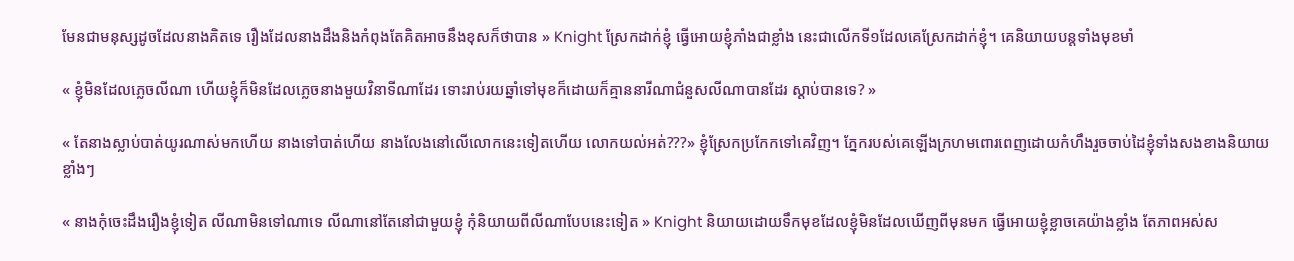មែនជាមនុស្សដូចដែលនាងគិតទេ រឿងដែលនាងដឹងនិងកំពុងតែគិតអាចនឹងខុសក៏ថាបាន » Knight ស្រែកដាក់ខ្ញុំ ធ្វើអោយខ្ញុំភាំងជាខ្លាំង នេះជាលើកទី១ដែលគេស្រែកដាក់ខ្ញុំ។ គេនិយាយបន្តទាំងមុខមាំ

« ខ្ញុំមិនដែលភ្លេចលីណា ហើយខ្ញុំក៏មិនដែលភ្លេចនាងមួយវិនាទីណាដែរ ទោះរាប់រយឆ្នាំទៅមុខក៏ដោយក៏គ្មាននារីណាជំនួសលីណាបានដែរ ស្តាប់បានទេ? »

« តែនាងស្លាប់បាត់យូរណាស់មកហើយ នាងទៅបាត់ហើយ នាងលែងនៅលើលោកនេះទៀតហើយ លោកយល់អត់???» ខ្ញុំស្រែកប្រកែកទៅគេវិញ។ ភ្នែករបស់គេឡើងក្រហមពោរពេញដោយកំហឹងរួចចាប់ដៃខ្ញុំទាំងសងខាងនិយាយខ្លាំងៗ

« នាងកុំចេះដឹងរឿងខ្ញុំទៀត លីណាមិនទៅណាទេ លីណានៅតែនៅជាមួយខ្ញុំ កុំនិយាយពីលីណាបែបនេះទៀត » Knight និយាយដោយទឹកមុខដែលខ្ញុំមិនដែលឃើញពីមុនមក ធ្វើអោយខ្ញុំខ្លាចគេយ៉ាងខ្លាំង តែភាពអស់ស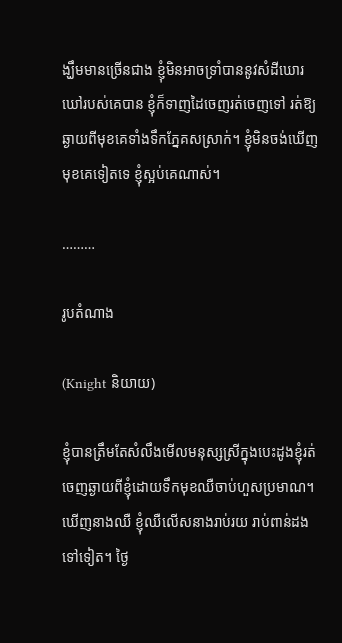ង្ឃឹមមានច្រើនជាង ខ្ញុំមិនអាចទ្រាំបាននូវសំដីឃោរឃៅរបស់គេបាន ខ្ញុំក៏ទាញដៃចេញរត់ចេញទៅ រត់ឱ្យឆ្ងាយពីមុខគេទាំងទឹកភ្នែគសស្រាក់។ ខ្ញុំមិនចង់ឃើញមុខគេទៀតទេ ខ្ញុំស្អប់គេណាស់។

………

រូបតំណាង

(Knight និយាយ)

ខ្ញុំបានត្រឹមតែសំលឹងមើលមនុស្សស្រីក្នុងបេះដូងខ្ញុំរត់ចេញឆ្ងាយពីខ្ញុំដោយទឹកមុខឈឺចាប់ហួសប្រមាណ។ ឃើញនាងឈឺ ខ្ញុំឈឺលើសនាងរាប់រយ រាប់ពាន់ដងទៅទៀត។ ថ្ងៃ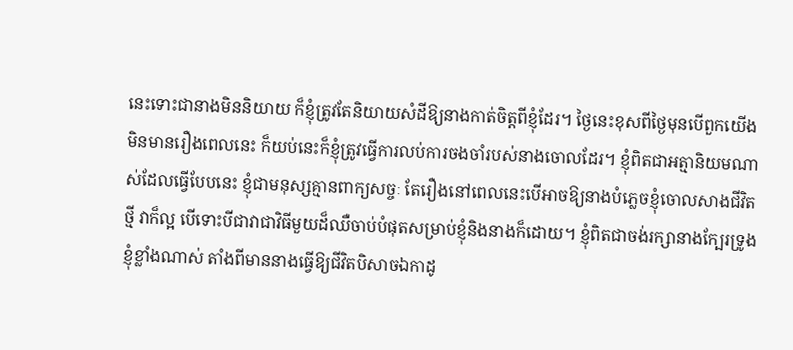នេះទោះជានាងមិននិយាយ ក៏ខ្ញុំត្រូវតែនិយាយសំដីឱ្យនាងកាត់ចិត្តពីខ្ញុំដែរ។ ថ្ងៃនេះខុសពីថ្ងៃមុនបើពួកយើងមិនមានរឿងពេលនេះ ក៏យប់នេះក៏ខ្ញុំត្រូវធ្វើការលប់ការចងចាំរបស់នាងចោលដែរ។ ខ្ញុំពិតជាអត្មានិយមណាស់ដែលធ្វើបែបនេះ ខ្ញុំជាមនុស្សគ្មានពាក្យសច្ចៈ តែរឿងនៅពេលនេះបើអាចឱ្យនាងបំភ្លេចខ្ញុំចោលសាងជីវិតថ្មី វាក៏ល្អ បើទោះបីជាវាជាវិធីមួយដ៏ឈឺចាប់បំផុតសម្រាប់ខ្ញុំនិងនាងក៏ដោយ។ ខ្ញុំពិតជាចង់រក្សានាងក្បែរទ្រូងខ្ញុំខ្លាំងណាស់ តាំងពីមាននាងធ្វើឱ្យជីវិតបិសាចឯកាដូ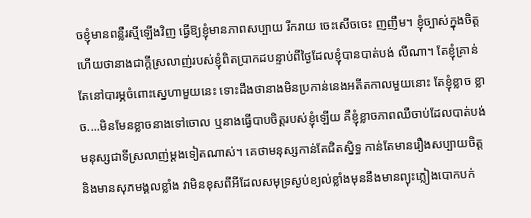ចខ្ញុំមានពន្លឺរស្មីឡើងវិញ ធ្វើឱ្យខ្ញុំមានភាពសប្បាយ រីករាយ ចេះសើចចេះ ញញឹម។ ខ្ញុំច្បាស់ក្នុងចិត្តហើយថានាងជាក្តីស្រលាញ់របស់ខ្ញុំពិតប្រាកដបន្ទាប់ពីថ្ងៃដែលខ្ញុំបានបាត់បង់ លីណា។ តែខ្ញុំគ្រាន់តែនៅបារម្ភចំពោះស្នេហាមួយនេះ ទោះដឹងថានាងមិនប្រកាន់នេងអតីតកាលមួយនោះ តែខ្ញុំខ្លាច ខ្លាច....មិនមែនខ្លាចនាងទៅចោល ឬនាងធ្វើបាបចិត្តរបស់ខ្ញុំឡើយ គឺខ្ញុំខ្លាចភាពឈឺចាប់ដែលបាត់បង់មនុស្សជាទីស្រលាញ់ម្តងទៀតណាស់។ គេថាមនុស្សកាន់តែជិតស្និទ្ធ កាន់តែមានរឿងសប្បាយចិត្ត និងមានសុភមង្គលខ្លាំង វាមិនខុសពីអីដែលសមុទ្រស្ងប់ខ្យល់ខ្លាំងមុននឹងមានព្យុះភ្លៀងបោកបក់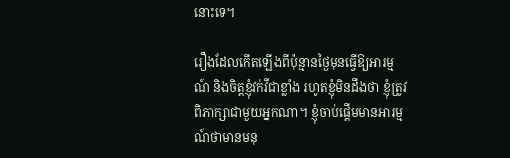នោះទេ។

រឿងដែលកើតឡើងពីប៉ុន្មានថ្ងៃមុនធ្វើឱ្យអារម្មណ៍ និងចិត្តខ្ញុំវក់វីជាខ្លាំង រហូតខ្ញុំមិនដឹងថា ខ្ញុំត្រូវពិភាក្សាជាមួយអ្នកណា។ ខ្ញុំចាប់ផ្តើមមានអារម្មណ៍ថាមានមនុ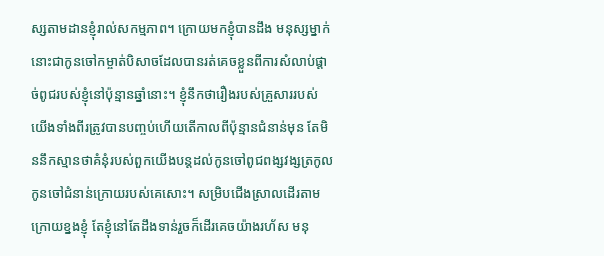ស្សតាមដានខ្ញុំរាល់សកម្មភាព។ ក្រោយមកខ្ញុំបានដឹង មនុស្សម្នាក់នោះជាកូនចៅកម្ចាត់បិសាចដែលបានរត់គេចខ្លួនពីការសំលាប់ផ្តាច់ពូជរបស់ខ្ញុំនៅប៉ុន្មានឆ្នាំនោះ។ ខ្ញុំនឹកថារឿងរបស់គ្រួសាររបស់យើងទាំងពីរត្រូវបានបញ្ចប់ហើយតើកាលពីប៉ុន្មានជំនាន់មុន តែមិននឹកស្មានថាគំនុំរបស់ពួកយើងបន្តដល់កូនចៅពូជពង្សវង្សត្រកូលកូនចៅជំនាន់ក្រោយរបស់គេសោះ។ សម្រិបជើងស្រាលដើរតាមក្រោយខ្នងខ្ញុំ តែខ្ញុំនៅតែដឹងទាន់រួចក៏ដើរគេចយ៉ាងរហ័ស មនុ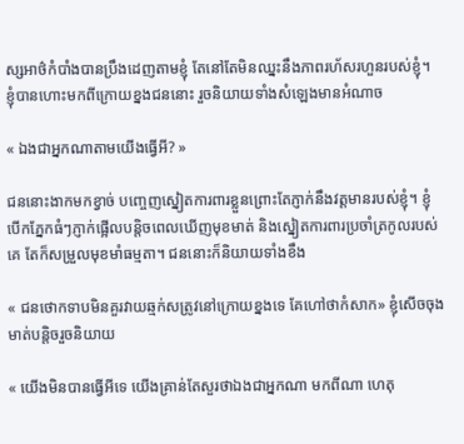ស្សអាថ៌កំបាំងបានប្រឹងដេញតាមខ្ញុំ តែនៅតែមិនឈ្នះនឹងភាពរហ័សរហួនរបស់ខ្ញុំ។ ខ្ញុំបានហោះមកពីក្រោយខ្នងជននោះ រួចនិយាយទាំងសំឡេងមានអំណាច

« ឯងជាអ្នកណាតាមយើងធ្វើអី? »

ជននោះងាកមកខ្វាច់ បញ្ចេញស្នៀតការពារខ្លួនព្រោះតែភ្ញាក់នឹងវត្តមានរបស់ខ្ញុំ។ ខ្ញុំបើកភ្នែកធំៗភ្ញាក់ផ្អើលបន្តិចពេលឃើញមុខមាត់ និងស្នៀតការពារប្រចាំត្រកូលរបស់គេ តែក៏សម្រួលមុខមាំធម្មតា។ ជននោះក៏និយាយទាំងខឹង

« ជនថោកទាបមិនគួរវាយឆ្មក់សត្រូវនៅក្រោយខ្នងទេ គែហៅថាកំសាក» ខ្ញុំសើចចុងមាត់បន្តិចរួចនិយាយ

« យើងមិនបានធ្វើអីទេ យើងគ្រាន់តែសួរថាឯងជាអ្នកណា មកពីណា ហេតុ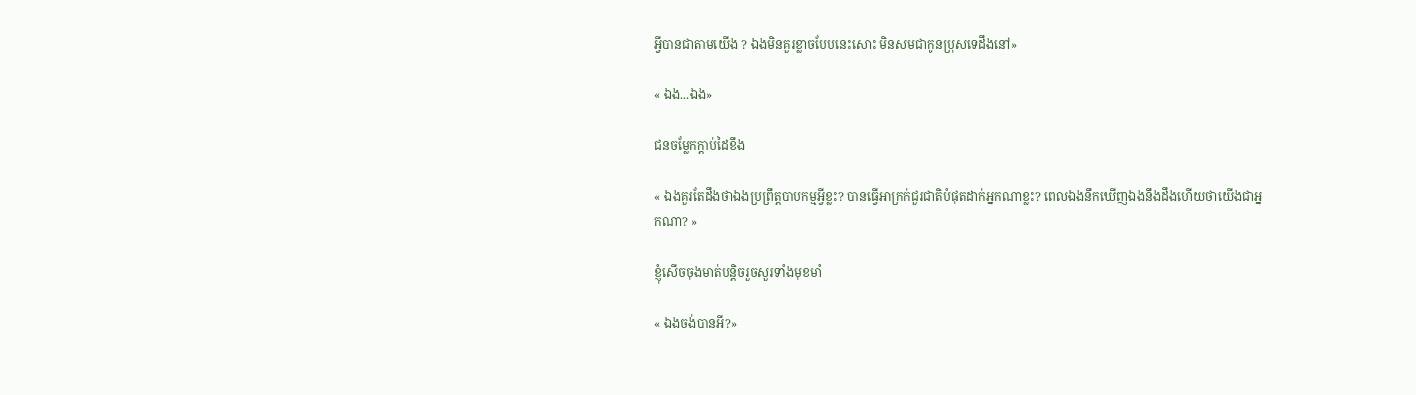អ្វីបានជាតាមយើង ? ឯងមិនគួរខ្លាចបែបនេះសោះ មិនសមជាកូនប្រុសទេដឹងនៅ»

« ឯង...ឯង»

ជនចម្លែកក្តាប់ដៃខឹង

« ឯងគួរតែដឹងថាឯងប្រព្រឹត្តបាបកម្មអ្វីខ្លះ? បានធ្វើអាក្រក់ជួរជាតិបំផុតដាក់អ្នកណាខ្លះ? ពេលឯងនឹកឃើញឯងនឹងដឹងហើយថាយើងជាអ្នកណា? »

ខ្ញុំសើចចុងមាត់បន្តិចរួចសួរទាំងមុខមាំ

« ឯងចង់បានអី?»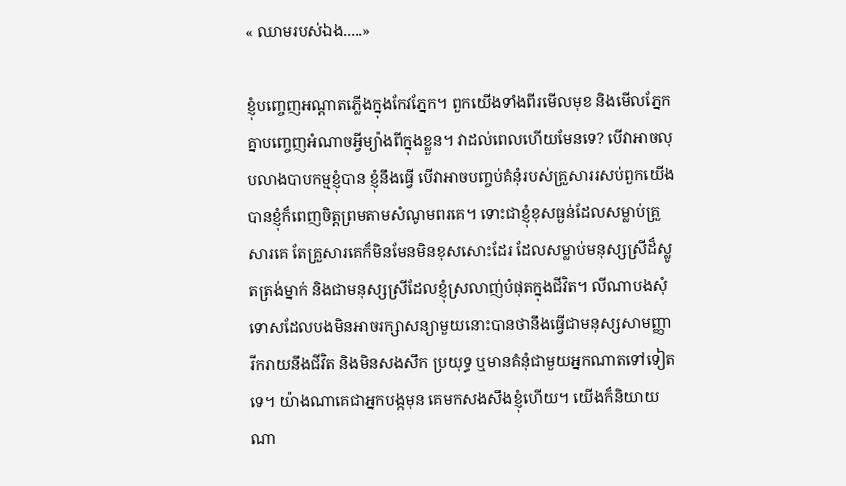« ឈាមរបស់ឯង.....»

ខ្ញុំបញ្ចេញអណ្តាតភ្លើងក្នុងកែវភ្នែក។ ពួកយើងទាំងពីរមើលមុខ និងមើលភ្នែកគ្នាបញ្ចេញអំណាចអ្វីម្យ៉ាងពីក្នុងខ្លួន។ វាដល់ពេលហើយមែនទេ? បើវាអាចលុបលាងបាបកម្មខ្ញុំបាន ខ្ញុំនឹងធ្វើ បើវាអាចបញ្ចប់គំនុំរបស់គ្រួសាររសប់ពួកយើងបានខ្ញុំក៏ពេញចិត្តព្រមតាមសំណូមពរគេ។ ទោះជាខ្ញុំខុសធ្ងន់ដែលសម្លាប់គ្រួសារគេ តែគ្រួសារគេក៏មិនមែនមិនខុសសោះដែរ ដែលសម្លាប់មនុស្សស្រីដ៏ស្លូតត្រង់ម្នាក់ និងជាមនុស្សស្រីដែលខ្ញុំស្រលាញ់បំផុតក្នុងជីវិត។ លីណាបងសុំទោសដែលបងមិនអាចរក្សាសន្យាមួយនោះបានថានឹងធ្វើជាមនុស្សសាមញ្ញា រីករាយនឹងជីវិត និងមិនសងសឹក ប្រយុទ្ធ ឬមានគំនុំជាមួយអ្នកណាតទៅទៀតទេ។ យ៉ាងណាគេជាអ្នកបង្កមុន គេមកសងសឹងខ្ញុំហើយ។ យើងក៏និយាយណា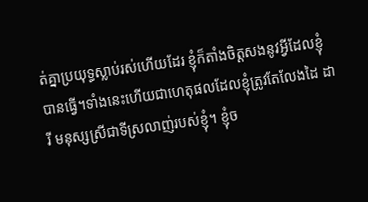ត់គ្នាប្រយុទ្ធស្លាប់រស់ហើយដែរ ខ្ញុំក៏តាំងចិត្តសងនូវអ្វីដែលខ្ញុំបានធ្វើ។ទាំងនេះហើយជាហេតុផលដែលខ្ញុំត្រូវតែលែងដៃ ដារី មនុស្សស្រីជាទីស្រលាញ់របស់ខ្ញុំ។ ខ្ញុំច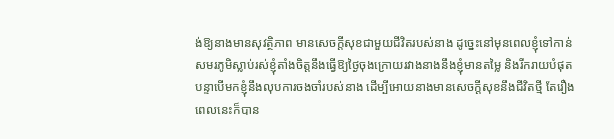ង់ឱ្យនាងមានសុវត្ថិភាព មានសេចក្តីសុខជាមួយជីវិតរបស់នាង ដូច្នេះនៅមុនពេលខ្ញុំទៅកាន់សមរភូមិស្លាប់រស់ខ្ញុំតាំងចិត្តនឹងធ្វើឱ្យថ្ងៃចុងក្រោយរវាងនាងនឹងខ្ញុំមានតម្លៃ និងរីករាយបំផុត បន្ទាបើមកខ្ញុំនឹងលុបការចងចាំរបស់នាង ដើម្បីអោយនាងមានសេចក្តីសុខនឹងជីវិតថ្មី តែរឿងពេលនេះក៏បាន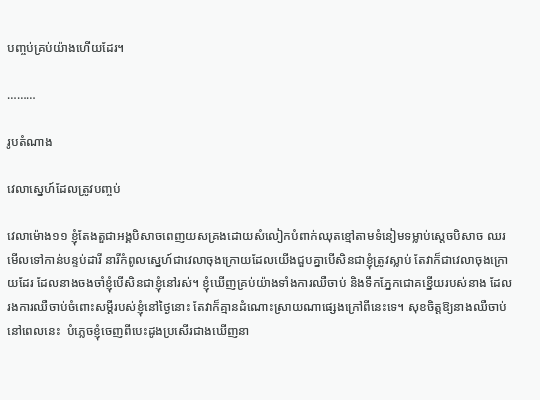បញ្ចប់គ្រប់យ៉ាងហើយដែរ។

………

រូបតំណាង

វេលាស្នេហ៍ដែលត្រូវបញ្ចប់

វេលាម៉ោង១១ ខ្ញុំតែងតួជាអង្គបិសាចពេញយសគ្រងដោយសំលៀកបំពាក់ឈុតខ្មៅតាមទំនៀមទម្លាប់ស្តេចបិសាច ឈរមើលទៅកាន់បន្ទប់ដារី នារីកំពូលស្នេហ៍ជាវេលាចុងក្រោយដែលយើងជួបគ្នាបើសិនជាខ្ញុំត្រូវស្លាប់ តែវាក៏ជាវេលាចុងក្រោយដែរ ដែលនាងចងចាំខ្ញុំបើសិនជាខ្ញុំនៅរស់។ ខ្ញុំឃើញគ្រប់យ៉ាងទាំងការឈឺចាប់ និងទឹកភ្នែកជោគខ្នើយរបស់នាង ដែលរងការឈឺចាប់ចំពោះសម្តីរបស់ខ្ញុំនៅថ្ងៃនោះ តែវាក៏គ្មានដំណោះស្រាយណាផ្សេងក្រៅពីនេះទេ។ សុខចិត្តឱ្យនាងឈឺចាប់នៅពេលនេះ  បំភ្លេចខ្ញុំចេញពីបេះដូងប្រសើរជាងឃើញនា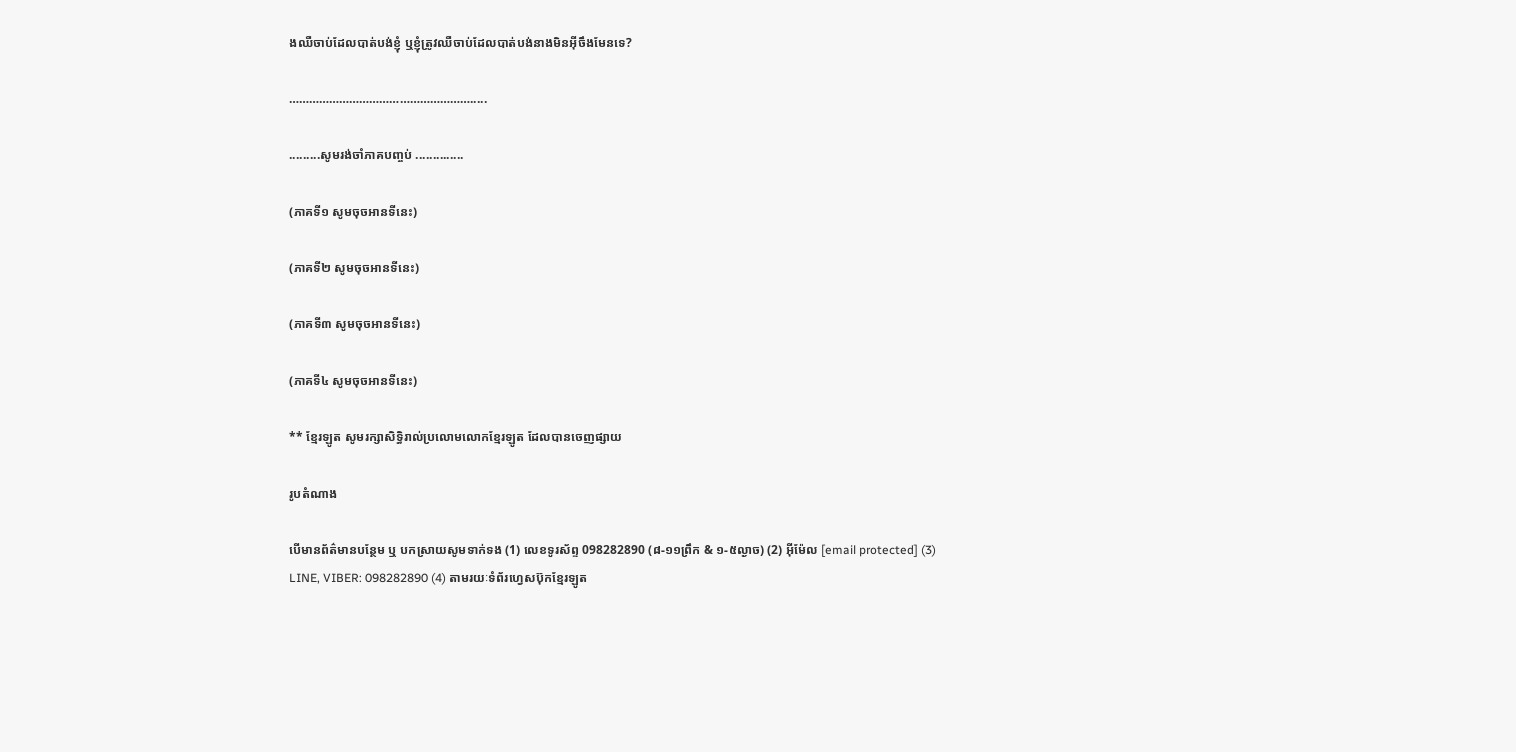ងឈឺចាប់ដែលបាត់បង់ខ្ញុំ ឬខ្ញុំត្រូវឈឺចាប់ដែលបាត់បង់នាងមិនអ៊ីចឹងមែនទេ?

……………………………………………….....

.........សូមរង់ចាំភាគបញ្ចប់ ..............

(ភាគទី១ សូមចុចអានទីនេះ)

(ភាគទី២ សូមចុចអានទីនេះ)

(ភាគទី៣ សូមចុចអានទីនេះ)

(ភាគទី៤ សូមចុចអានទីនេះ)

** ខ្មែរឡូត សូមរក្សាសិទ្ធិរាល់ប្រលោមលោកខ្មែរឡូត ដែលបានចេញផ្សាយ

រូបតំណាង

បើមានព័ត៌មានបន្ថែម ឬ បកស្រាយសូមទាក់ទង (1) លេខទូរស័ព្ទ 098282890 (៨-១១ព្រឹក & ១-៥ល្ងាច) (2) អ៊ីម៉ែល [email protected] (3) LINE, VIBER: 098282890 (4) តាមរយៈទំព័រហ្វេសប៊ុកខ្មែរឡូត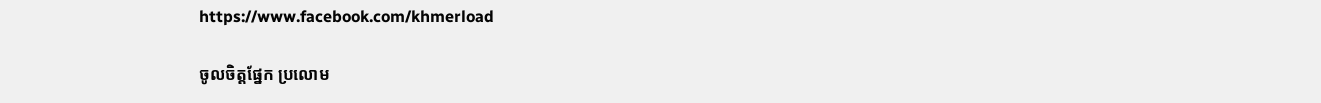https://www.facebook.com/khmerload

ចូលចិត្តផ្នែក ប្រលោម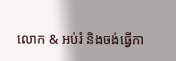លោក & អប់រំ និងចង់ធ្វើកា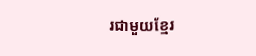រជាមួយខ្មែរ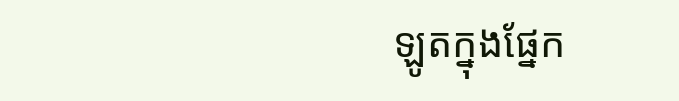ឡូតក្នុងផ្នែក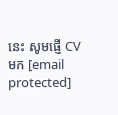នេះ សូមផ្ញើ CV មក [email protected]